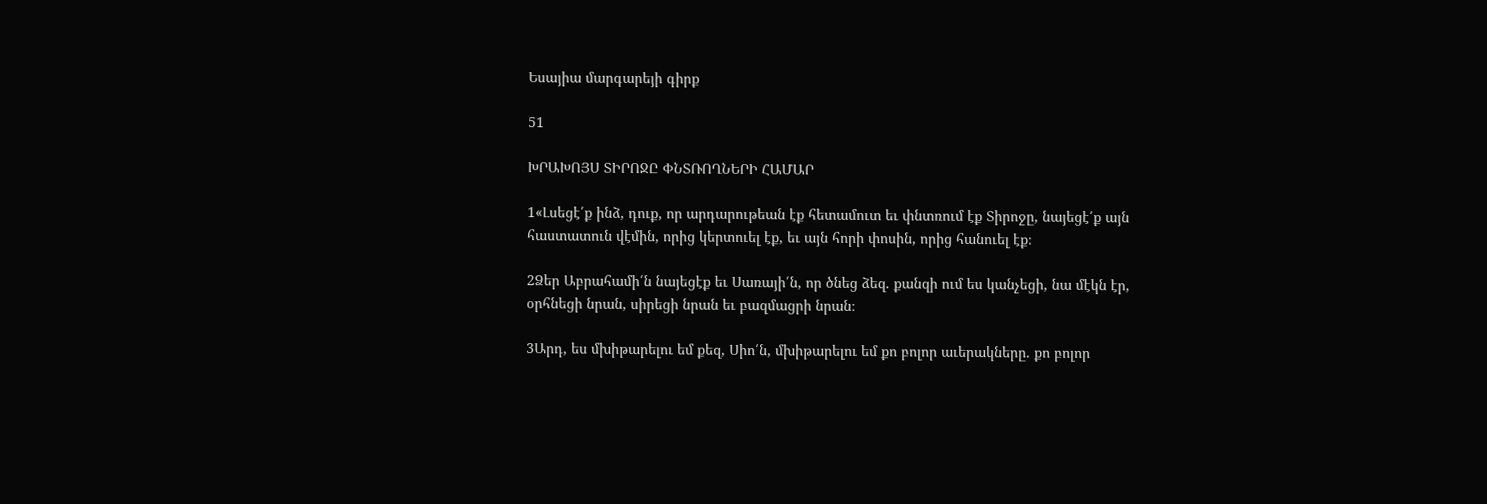Եսայիա մարգարեյի գիրք

51

ԽՐԱԽՈՅՍ ՏԻՐՈՋԸ ՓՆՏՌՈՂՆԵՐԻ ՀԱՄԱՐ

1«Լսեցէ՛ք ինձ, դուք, որ արդարութեան էք հետամուտ եւ փնտռում էք Տիրոջը, նայեցէ՛ք այն հաստատուն վէմին, որից կերտուել էք, եւ այն հորի փոսին, որից հանուել էք։

2Ձեր Աբրահամի՛ն նայեցէք եւ Սառայի՛ն, որ ծնեց ձեզ. քանզի ում ես կանչեցի, նա մէկն էր, օրհնեցի նրան, սիրեցի նրան եւ բազմացրի նրան։

3Արդ, ես մխիթարելու եմ քեզ, Սիո՛ն, մխիթարելու եմ քո բոլոր աւերակները. քո բոլոր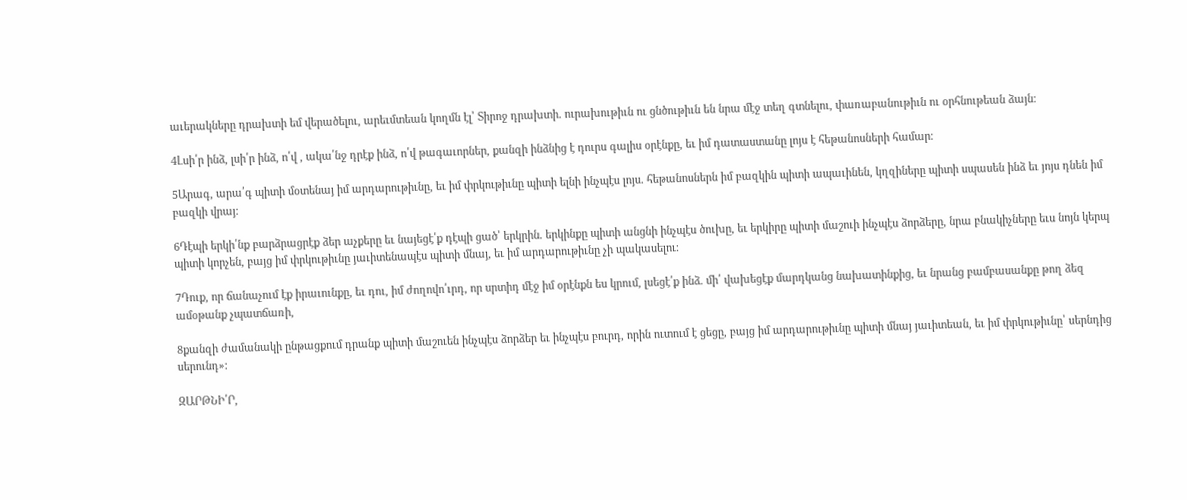աւերակները դրախտի եմ վերածելու, արեւմտեան կողմն էլ՝ Տիրոջ դրախտի. ուրախութիւն ու ցնծութիւն են նրա մէջ տեղ գտնելու, փառաբանութիւն ու օրհնութեան ձայն։

4Լսի՛ր ինձ, լսի՛ր ինձ, ո՛վ , ակա՛նջ դրէք ինձ, ո՛վ թագաւորներ, քանզի ինձնից է դուրս գալիս օրէնքը, եւ իմ դատաստանը լոյս է հեթանոսների համար։

5Արագ, արա՛գ պիտի մօտենայ իմ արդարութիւնը, եւ իմ փրկութիւնը պիտի ելնի ինչպէս լոյս. հեթանոսներն իմ բազկին պիտի ապաւինեն, կղզիները պիտի սպասեն ինձ եւ յոյս դնեն իմ բազկի վրայ։

6Դէպի երկի՛նք բարձրացրէք ձեր աչքերը եւ նայեցէ՛ք դէպի ցած՝ երկրին. երկինքը պիտի անցնի ինչպէս ծուխը, եւ երկիրը պիտի մաշուի ինչպէս ձորձերը, նրա բնակիչները եւս նոյն կերպ պիտի կորչեն, բայց իմ փրկութիւնը յաւիտենապէս պիտի մնայ, եւ իմ արդարութիւնը չի պակասելու։

7Դուք, որ ճանաչում էք իրաւունքը, եւ դու, իմ ժողովո՛ւրդ, որ սրտիդ մէջ իմ օրէնքն ես կրում, լսեցէ՛ք ինձ. մի՛ վախեցէք մարդկանց նախատինքից, եւ նրանց բամբասանքը թող ձեզ ամօթանք չպատճառի,

8քանզի ժամանակի ընթացքում դրանք պիտի մաշուեն ինչպէս ձորձեր եւ ինչպէս բուրդ, որին ուտում է ցեցը, բայց իմ արդարութիւնը պիտի մնայ յաւիտեան, եւ իմ փրկութիւնը՝ սերնդից սերունդ»։

ԶԱՐԹՆԻ՛Ր,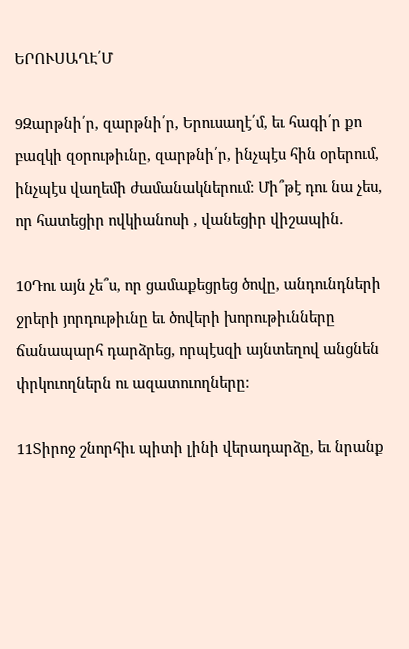ԵՐՈՒՍԱՂԷ՛Մ

9Զարթնի՛ր, զարթնի՛ր, Երուսաղէ՛մ, եւ հագի՛ր քո բազկի զօրութիւնը, զարթնի՛ր, ինչպէս հին օրերում, ինչպէս վաղեմի ժամանակներում։ Մի՞թէ դու նա չես, որ հատեցիր ովկիանոսի , վանեցիր վիշապին.

10Դու այն չե՞ս, որ ցամաքեցրեց ծովը, անդունդների ջրերի յորդութիւնը եւ ծովերի խորութիւնները ճանապարհ դարձրեց, որպէսզի այնտեղով անցնեն փրկուողներն ու ազատուողները։

11Տիրոջ շնորհիւ պիտի լինի վերադարձը, եւ նրանք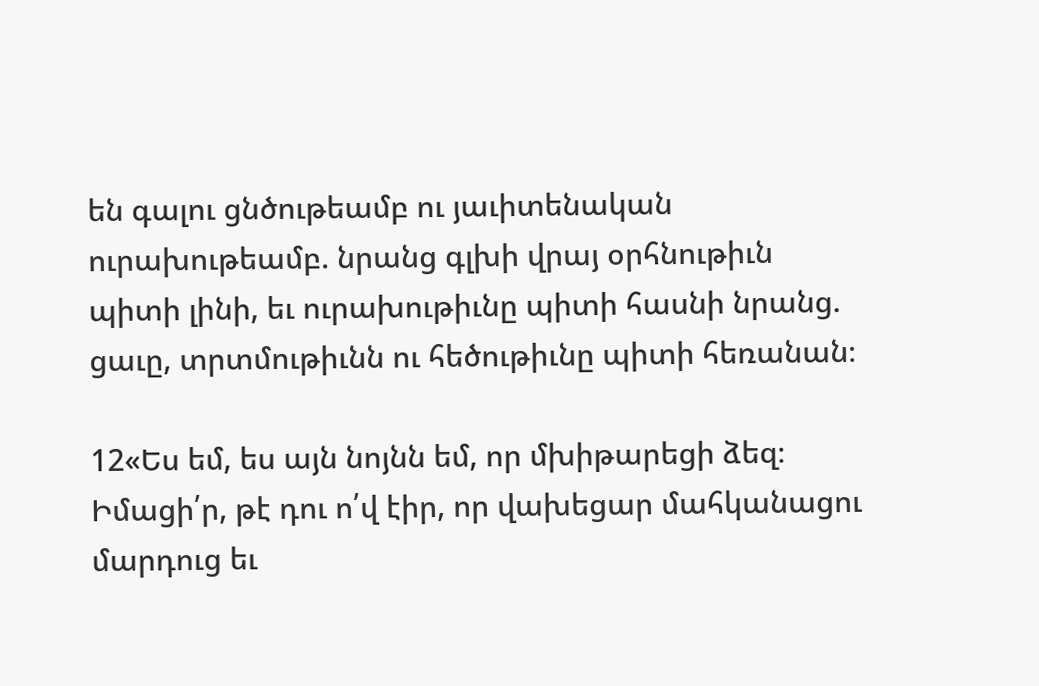են գալու ցնծութեամբ ու յաւիտենական ուրախութեամբ. նրանց գլխի վրայ օրհնութիւն պիտի լինի, եւ ուրախութիւնը պիտի հասնի նրանց. ցաւը, տրտմութիւնն ու հեծութիւնը պիտի հեռանան։

12«Ես եմ, ես այն նոյնն եմ, որ մխիթարեցի ձեզ։ Իմացի՛ր, թէ դու ո՛վ էիր, որ վախեցար մահկանացու մարդուց եւ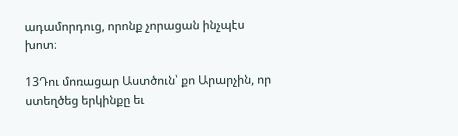ադամորդուց, որոնք չորացան ինչպէս խոտ։

13Դու մոռացար Աստծուն՝ քո Արարչին, որ ստեղծեց երկինքը եւ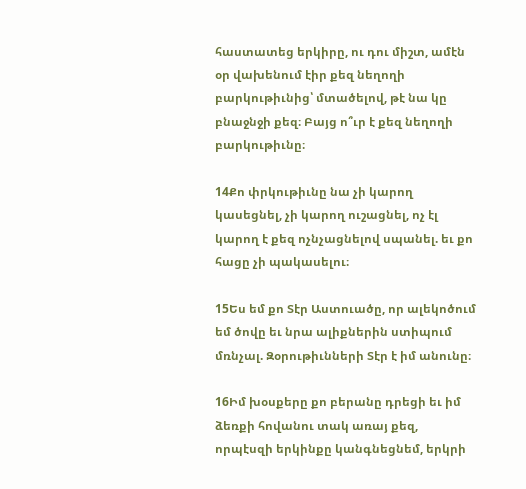հաստատեց երկիրը, ու դու միշտ, ամէն օր վախենում էիր քեզ նեղողի բարկութիւնից՝ մտածելով, թէ նա կը բնաջնջի քեզ։ Բայց ո՞ւր է քեզ նեղողի բարկութիւնը։

14Քո փրկութիւնը նա չի կարող կասեցնել, չի կարող ուշացնել, ոչ էլ կարող է քեզ ոչնչացնելով սպանել. եւ քո հացը չի պակասելու։

15Ես եմ քո Տէր Աստուածը, որ ալեկոծում եմ ծովը եւ նրա ալիքներին ստիպում մռնչալ. Զօրութիւնների Տէր է իմ անունը։

16Իմ խօսքերը քո բերանը դրեցի եւ իմ ձեռքի հովանու տակ առայ քեզ, որպէսզի երկինքը կանգնեցնեմ, երկրի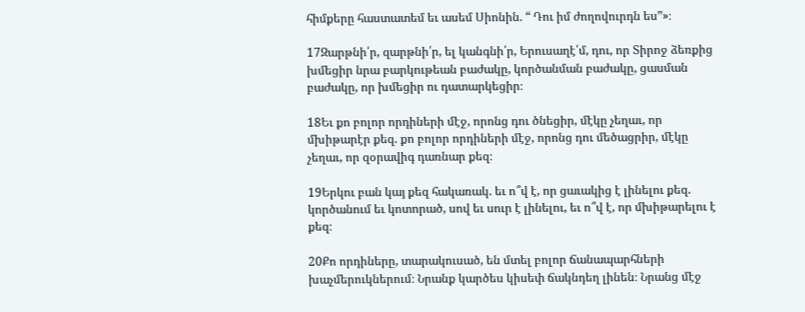հիմքերը հաստատեմ եւ ասեմ Սիոնին. “ Դու իմ ժողովուրդն ես”»։

17Զարթնի՛ր, զարթնի՛ր, ել կանգնի՛ր, Երուսաղէ՛մ, դու, որ Տիրոջ ձեռքից խմեցիր նրա բարկութեան բաժակը, կործանման բաժակը, ցասման բաժակը, որ խմեցիր ու դատարկեցիր։

18Եւ քո բոլոր որդիների մէջ, որոնց դու ծնեցիր, մէկը չեղաւ, որ մխիթարէր քեզ. քո բոլոր որդիների մէջ, որոնց դու մեծացրիր, մէկը չեղաւ, որ զօրավիգ դառնար քեզ։

19Երկու բան կայ քեզ հակառակ. եւ ո՞վ է, որ ցաւակից է լինելու քեզ. կործանում եւ կոտորած, սով եւ սուր է լինելու, եւ ո՞վ է, որ մխիթարելու է քեզ։

20Քո որդիները, տարակուսած, են մտել բոլոր ճանապարհների խաչմերուկներում։ Նրանք կարծես կիսեփ ճակնդեղ լինեն։ Նրանց մէջ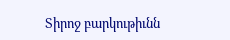Տիրոջ բարկութիւնն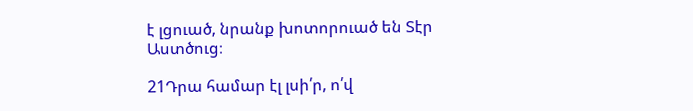է լցուած, նրանք խոտորուած են Տէր Աստծուց։

21Դրա համար էլ լսի՛ր, ո՛վ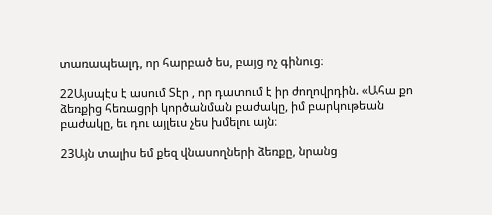տառապեալդ, որ հարբած ես, բայց ոչ գինուց։

22Այսպէս է ասում Տէր , որ դատում է իր ժողովրդին. «Ահա քո ձեռքից հեռացրի կործանման բաժակը, իմ բարկութեան բաժակը, եւ դու այլեւս չես խմելու այն։

23Այն տալիս եմ քեզ վնասողների ձեռքը, նրանց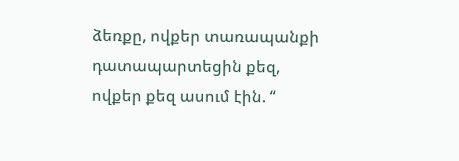ձեռքը, ովքեր տառապանքի դատապարտեցին քեզ, ովքեր քեզ ասում էին. “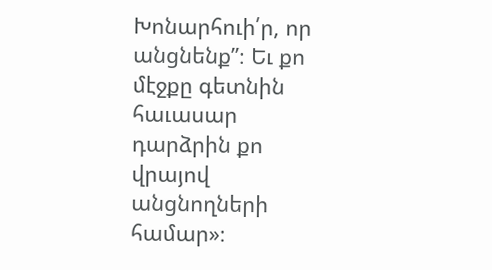Խոնարհուի՛ր, որ անցնենք”։ Եւ քո մէջքը գետնին հաւասար դարձրին քո վրայով անցնողների համար»։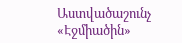Աստվածաշունչ «Էջմիածին»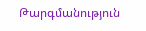Թարգմանություն